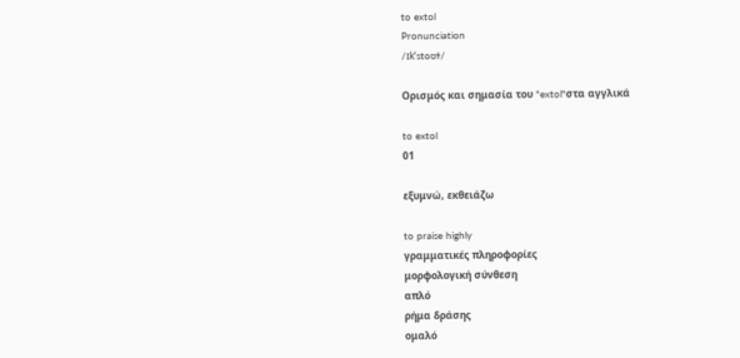to extol
Pronunciation
/ɪkˈstoʊɫ/

Ορισμός και σημασία του "extol"στα αγγλικά

to extol
01

εξυμνώ, εκθειάζω

to praise highly
γραμματικές πληροφορίες
μορφολογική σύνθεση
απλό
ρήμα δράσης
ομαλό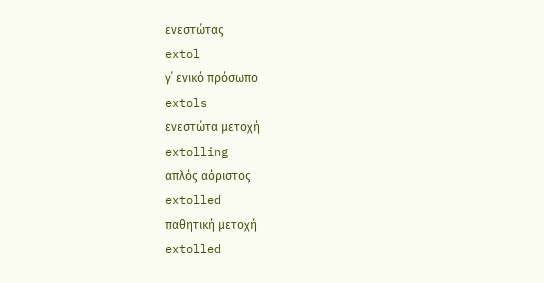ενεστώτας
extol
γ΄ ενικό πρόσωπο
extols
ενεστώτα μετοχή
extolling
απλός αόριστος
extolled
παθητική μετοχή
extolled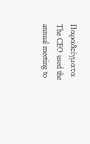Παραδείγματα
The CEO used the annual meeting to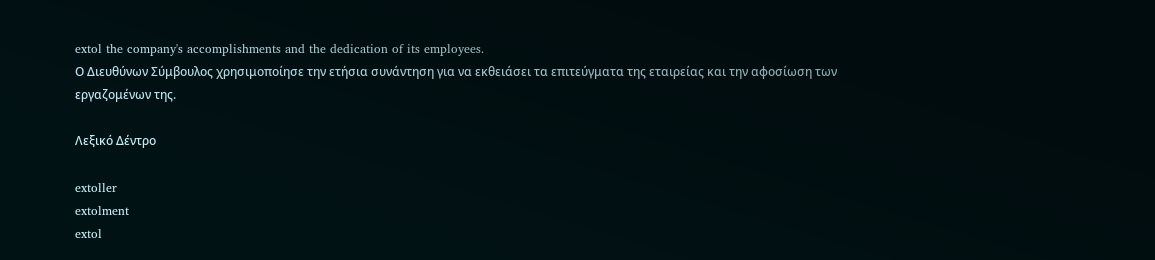extol the company's accomplishments and the dedication of its employees.
Ο Διευθύνων Σύμβουλος χρησιμοποίησε την ετήσια συνάντηση για να εκθειάσει τα επιτεύγματα της εταιρείας και την αφοσίωση των εργαζομένων της.

Λεξικό Δέντρο

extoller
extolment
extol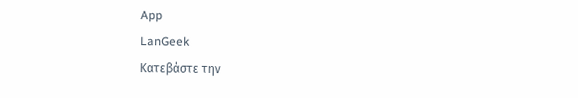App
LanGeek
Κατεβάστε την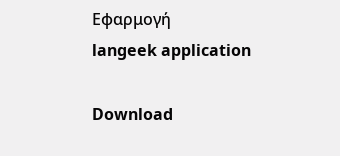Εφαρμογή
langeek application

Download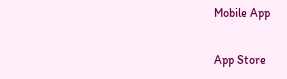Mobile App

App Store